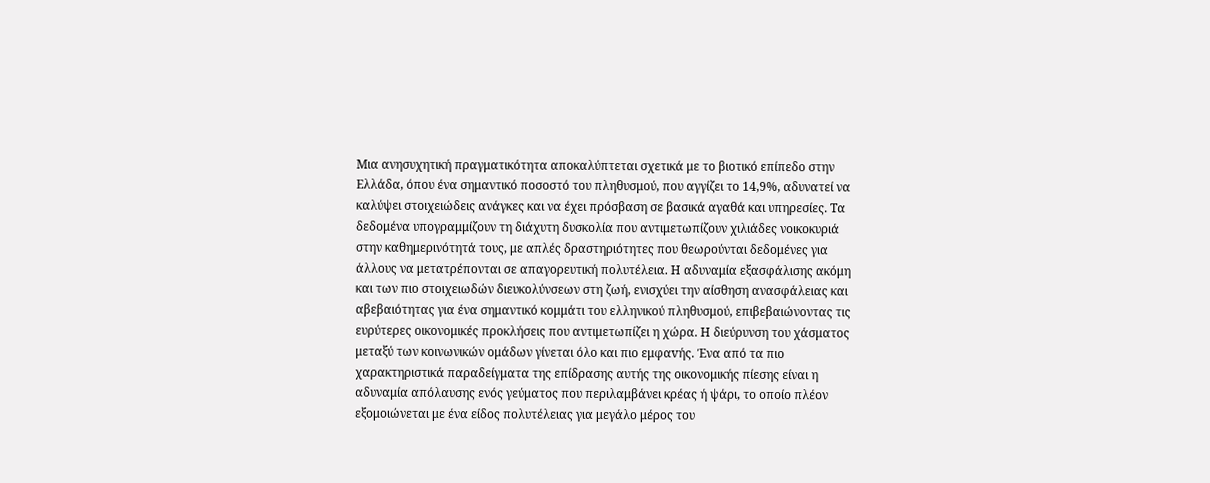Μια ανησυχητική πραγματικότητα αποκαλύπτεται σχετικά με το βιοτικό επίπεδο στην Ελλάδα, όπου ένα σημαντικό ποσοστό του πληθυσμού, που αγγίζει το 14,9%, αδυνατεί να καλύψει στοιχειώδεις ανάγκες και να έχει πρόσβαση σε βασικά αγαθά και υπηρεσίες. Τα δεδομένα υπογραμμίζουν τη διάχυτη δυσκολία που αντιμετωπίζουν χιλιάδες νοικοκυριά στην καθημερινότητά τους, με απλές δραστηριότητες που θεωρούνται δεδομένες για άλλους να μετατρέπονται σε απαγορευτική πολυτέλεια. Η αδυναμία εξασφάλισης ακόμη και των πιο στοιχειωδών διευκολύνσεων στη ζωή, ενισχύει την αίσθηση ανασφάλειας και αβεβαιότητας για ένα σημαντικό κομμάτι του ελληνικού πληθυσμού, επιβεβαιώνοντας τις ευρύτερες οικονομικές προκλήσεις που αντιμετωπίζει η χώρα. Η διεύρυνση του χάσματος μεταξύ των κοινωνικών ομάδων γίνεται όλο και πιο εμφαvής. Ένα από τα πιο χαρακτηριστικά παραδείγματα της επίδρασης αυτής της οικονομικής πίεσης είναι η αδυναμία απόλαυσης ενός γεύματος που περιλαμβάνει κρέας ή ψάρι, το οποίο πλέον εξομοιώνεται με ένα είδος πολυτέλειας για μεγάλο μέρος του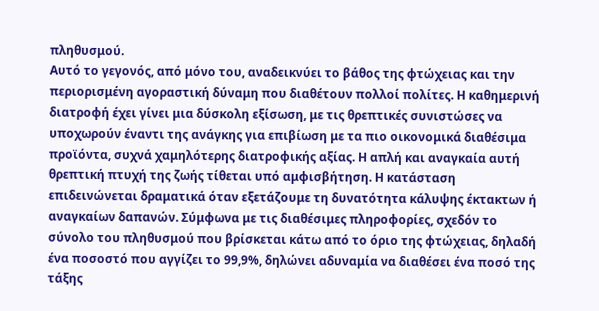πληθυσμού.
Αυτό το γεγονός, από μόνο του, αναδεικνύει το βάθος της φτώχειας και την περιορισμένη αγοραστική δύναμη που διαθέτουν πολλοί πολίτες. Η καθημερινή διατροφή έχει γίνει μια δύσκολη εξίσωση, με τις θρεπτικές συνιστώσες να υποχωρούν έναντι της ανάγκης για επιβίωση με τα πιο οικονομικά διαθέσιμα προϊόντα, συχνά χαμηλότερης διατροφικής αξίας. Η απλή και αναγκαία αυτή θρεπτική πτυχή της ζωής τίθεται υπό αμφισβήτηση. Η κατάσταση επιδεινώνεται δραματικά όταν εξετάζουμε τη δυνατότητα κάλυψης έκτακτων ή αναγκαίων δαπανών. Σύμφωνα με τις διαθέσιμες πληροφορίες, σχεδόν το σύνολο του πληθυσμού που βρίσκεται κάτω από το όριο της φτώχειας, δηλαδή ένα ποσοστό που αγγίζει το 99,9%, δηλώνει αδυναμία να διαθέσει ένα ποσό της τάξης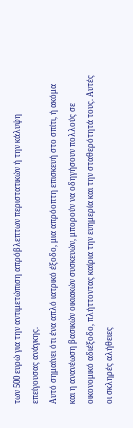των 500 ευρώ για την αντιμετώπιση απρόβλεπτων περιστατικών ή την κάλυψη επείγουσας ανάγκης.
Αυτό σημαίνει ότι ένα απλό ιατρικό έξοδο, μια απρόοπτη επισκευή στο σπίτι, ή ακόμα και η ανανέωση βασικών οικιακών συσκευών, μπορούν να οδηγήσουν πολλούς σε οικονομικό αδιέξοδο, πλήττοντας καίρια την ευημερία και την σταθερότητά τους. Αυτές οι σκληρές αλήθειες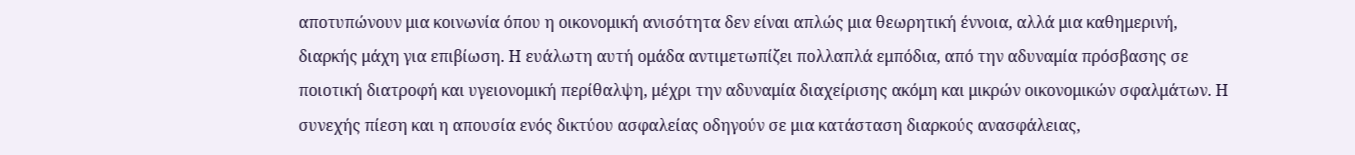αποτυπώνουν μια κοινωνία όπου η οικονομική ανισότητα δεν είναι απλώς μια θεωρητική έννοια, αλλά μια καθημερινή, διαρκής μάχη για επιβίωση. Η ευάλωτη αυτή ομάδα αντιμετωπίζει πολλαπλά εμπόδια, από την αδυναμία πρόσβασης σε ποιοτική διατροφή και υγειονομική περίθαλψη, μέχρι την αδυναμία διαχείρισης ακόμη και μικρών οικονομικών σφαλμάτων. Η συνεχής πίεση και η απουσία ενός δικτύου ασφαλείας οδηγούν σε μια κατάσταση διαρκούς ανασφάλειας,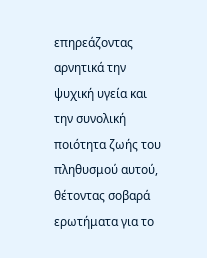επηρεάζοντας αρνητικά την ψυχική υγεία και την συνολική ποιότητα ζωής του πληθυσμού αυτού, θέτοντας σοβαρά ερωτήματα για το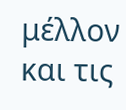μέλλον και τις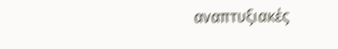αναπτυξιακές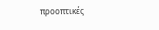προοπτικές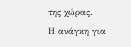της χώρας.
Η ανάγκη για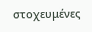στοχευμένες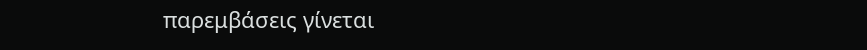παρεμβάσεις γίνεται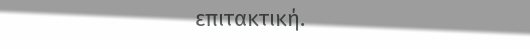επιτακτική.